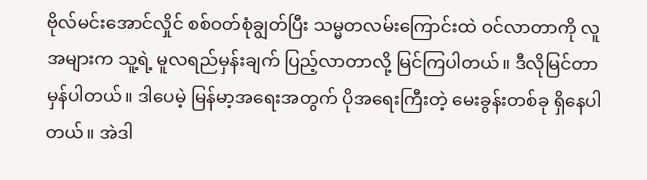ဗိုလ်မင်းအောင်လှိုင် စစ်ဝတ်စုံချွတ်ပြီး သမ္မတလမ်းကြောင်းထဲ ဝင်လာတာကို လူအများက သူ့ရဲ့ မူလရည်မှန်းချက် ပြည့်လာတာလို့ မြင်ကြပါတယ်။ ဒီလိုမြင်တာ မှန်ပါတယ်။ ဒါပေမဲ့ မြန်မာ့အရေးအတွက် ပိုအရေးကြီးတဲ့ မေးခွန်းတစ်ခု ရှိနေပါတယ်။ အဲဒါ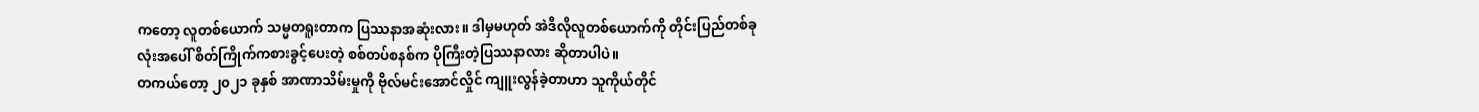ကတော့ လူတစ်ယောက် သမ္မတရူးတာက ပြဿနာအဆုံးလား။ ဒါမှမဟုတ် အဲဒီလိုလူတစ်ယောက်ကို တိုင်းပြည်တစ်ခုလုံးအပေါ် စိတ်ကြိုက်ကစားခွင့်ပေးတဲ့ စစ်တပ်စနစ်က ပိုကြီးတဲ့ပြဿနာလား ဆိုတာပါပဲ။
တကယ်တော့ ၂၀၂၁ ခုနှစ် အာဏာသိမ်းမှုကို ဗိုလ်မင်းအောင်လှိုင် ကျူးလွန်ခဲ့တာဟာ သူကိုယ်တိုင်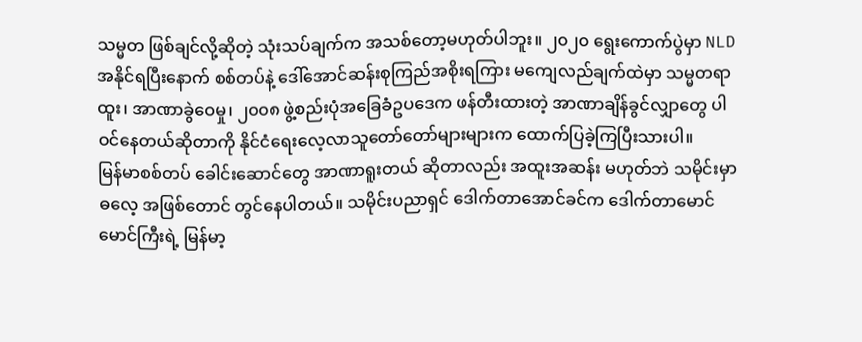သမ္မတ ဖြစ်ချင်လို့ဆိုတဲ့ သုံးသပ်ချက်က အသစ်တော့မဟုတ်ပါဘူး။ ၂၀၂၀ ရွေးကောက်ပွဲမှာ NLD အနိုင်ရပြီးနောက် စစ်တပ်နဲ့ ဒေါ်အောင်ဆန်းစုကြည်အစိုးရကြား မကျေလည်ချက်ထဲမှာ သမ္မတရာထူး၊ အာဏာခွဲဝေမှု၊ ၂၀၀၈ ဖွဲ့စည်းပုံအခြေခံဥပဒေက ဖန်တီးထားတဲ့ အာဏာချိန်ခွင်လျှာတွေ ပါဝင်နေတယ်ဆိုတာကို နိုင်ငံရေးလေ့လာသူတော်တော်များများက ထောက်ပြခဲ့ကြပြီးသားပါ။
မြန်မာစစ်တပ် ခေါင်းဆောင်တွေ အာဏာရူးတယ် ဆိုတာလည်း အထူးအဆန်း မဟုတ်ဘဲ သမိုင်းမှာ ဓလေ့ အဖြစ်တောင် တွင်နေပါတယ်။ သမိုင်းပညာရှင် ဒေါက်တာအောင်ခင်က ဒေါက်တာမောင်မောင်ကြီးရဲ့ မြန်မာ့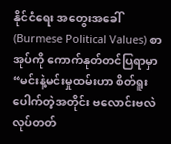နိုင်ငံရေး အတွေးအခေါ် (Burmese Political Values) စာအုပ်ကို ကောက်နုတ်တင်ပြရာမှာ “မင်းနဲ့မင်းမှုထမ်းဟာ စိတ်ရူးပေါက်တဲ့အတိုင်း ဗလောင်းဗလဲ လုပ်တတ်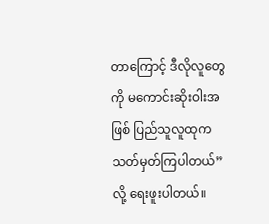တာကြောင့် ဒီလိုလူတွေကို မကောင်းဆိုးဝါးအဖြစ် ပြည်သူလူထုက သတ်မှတ်ကြပါတယ်” လို့ ရေးဖူးပါတယ်။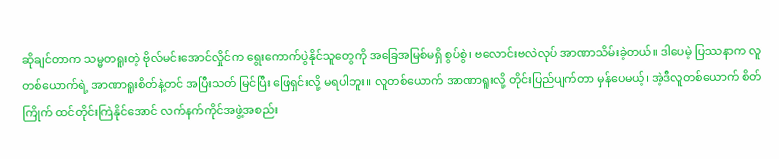ဆိုချင်တာက သမ္မတရူးတဲ့ ဗိုလ်မင်းအောင်လှိုင်က ရွေးကောက်ပွဲနိုင်သူတွေကို အခြေအမြစ်မရှိ စွပ်စွဲ၊ ဗလောင်းဗလဲလုပ် အာဏာသိမ်းခဲ့တယ်။ ဒါပေမဲ့ ပြဿနာက လူတစ်ယောက်ရဲ့ အာဏာရူးစိတ်နဲ့တင် အပြီးသတ် မြင်ပြီး ဖြေရှင်းလို့ မရပါဘူး။ လူတစ်ယောက် အာဏာရူးလို့ တိုင်းပြည်ပျက်တာ မှန်ပေမယ့်၊ အဲ့ဒီလူတစ်ယောက် စိတ်ကြိုက် ထင်တိုင်းကြဲနိုင်အောင် လက်နက်ကိုင်အဖွဲ့အစည်း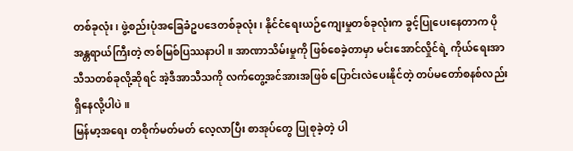တစ်ခုလုံး၊ ဖွဲ့စည်းပုံအခြေခံဥပဒေတစ်ခုလုံး၊ နိုင်ငံရေးယဉ်ကျေးမှုတစ်ခုလုံးက ခွင့်ပြုပေးနေတာက ပိုအန္တရာယ်ကြီးတဲ့ ဇာစ်မြစ်ပြဿနာပါ။ အာဏာသိမ်းမှုကို ဖြစ်စေခဲ့တာမှာ မင်းအောင်လှိုင်ရဲ့ ကိုယ်ရေးအာသီသတစ်ခုလို့ဆိုရင် အဲ့ဒီအာသီသကို လက်တွေ့အင်အားအဖြစ် ပြောင်းလဲပေးနိုင်တဲ့ တပ်မတော်စနစ်လည်း ရှိနေလို့ပါပဲ။
မြန်မာ့အရေး တစိုက်မတ်မတ် လေ့လာပြီး စာအုပ်တွေ ပြုစုခဲ့တဲ့ ပါ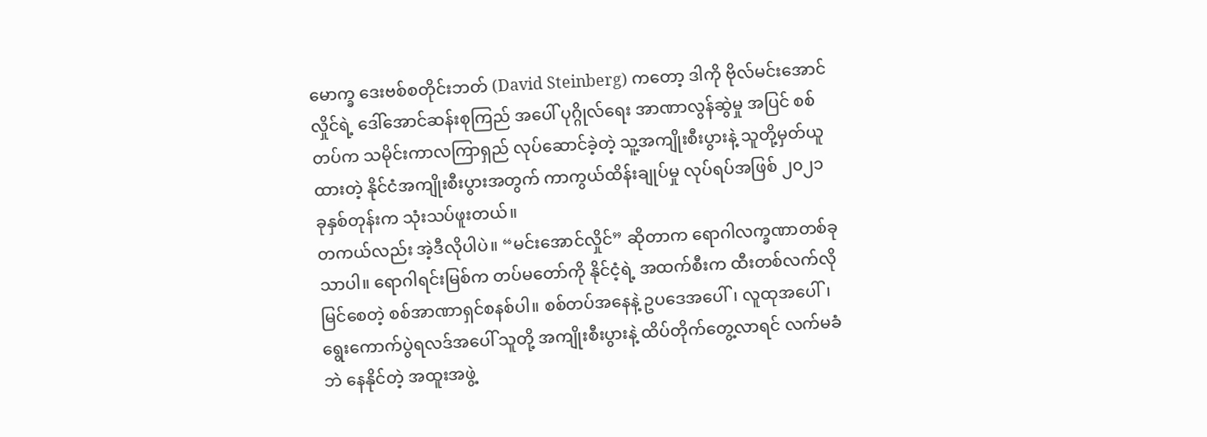မောက္ခ ဒေးဗစ်စတိုင်းဘတ် (David Steinberg) ကတော့ ဒါကို ဗိုလ်မင်းအောင်လှိုင်ရဲ့ ဒေါ်အောင်ဆန်းစုကြည် အပေါ် ပုဂ္ဂိုလ်ရေး အာဏာလွန်ဆွဲမှု အပြင် စစ်တပ်က သမိုင်းကာလကြာရှည် လုပ်ဆောင်ခဲ့တဲ့ သူ့အကျိုးစီးပွားနဲ့ သူတို့မှတ်ယူထားတဲ့ နိုင်ငံအကျိုးစီးပွားအတွက် ကာကွယ်ထိန်းချုပ်မှု လုပ်ရပ်အဖြစ် ၂၀၂၁ ခုနှစ်တုန်းက သုံးသပ်ဖူးတယ်။
တကယ်လည်း အဲ့ဒီလိုပါပဲ။ “မင်းအောင်လှိုင်” ဆိုတာက ရောဂါလက္ခဏာတစ်ခုသာပါ။ ရောဂါရင်းမြစ်က တပ်မတော်ကို နိုင်ငံ့ရဲ့ အထက်စီးက ထီးတစ်လက်လို မြင်စေတဲ့ စစ်အာဏာရှင်စနစ်ပါ။ စစ်တပ်အနေနဲ့ ဥပဒေအပေါ်၊ လူထုအပေါ်၊ ရွေးကောက်ပွဲရလဒ်အပေါ် သူတို့ အကျိုးစီးပွားနဲ့ ထိပ်တိုက်တွေ့လာရင် လက်မခံဘဲ နေနိုင်တဲ့ အထူးအဖွဲ့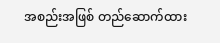အစည်းအဖြစ် တည်ဆောက်ထား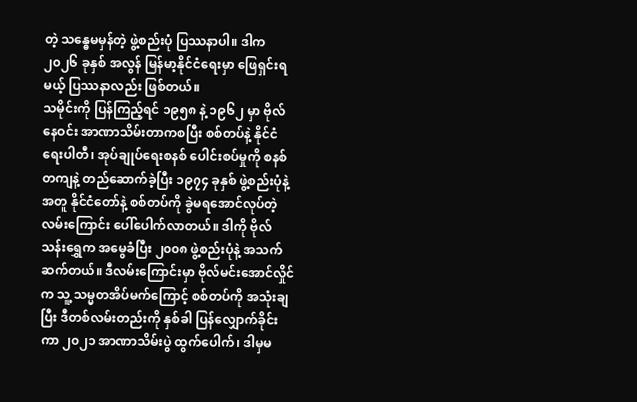တဲ့ သန္ဓေမမှန်တဲ့ ဖွဲ့စည်းပုံ ပြဿနာပါ။ ဒါက ၂၀၂၆ ခုနှစ် အလွန် မြန်မာ့နိုင်ငံရေးမှာ ဖြေရှင်းရမယ့် ပြဿနာလည်း ဖြစ်တယ်။
သမိုင်းကို ပြန်ကြည့်ရင် ၁၉၅၈ နဲ့ ၁၉၆၂ မှာ ဗိုလ်နေဝင်း အာဏာသိမ်းတာကစပြီး စစ်တပ်နဲ့ နိုင်ငံရေးပါတီ၊ အုပ်ချုပ်ရေးစနစ် ပေါင်းစပ်မှုကို စနစ်တကျနဲ့ တည်ဆောက်ခဲ့ပြီး ၁၉၇၄ ခုနှစ် ဖွဲ့စည်းပုံနဲ့အတူ နိုင်ငံတော်နဲ့ စစ်တပ်ကို ခွဲမရအောင်လုပ်တဲ့ လမ်းကြောင်း ပေါ်ပေါက်လာတယ်။ ဒါကို ဗိုလ်သန်းရွှေက အမွေခံပြီး ၂၀၀၈ ဖွဲ့စည်းပုံနဲ့ အသက်ဆက်တယ်။ ဒီလမ်းကြောင်းမှာ ဗိုလ်မင်းအောင်လှိုင်က သူ့ သမ္မတအိပ်မက်ကြောင့် စစ်တပ်ကို အသုံးချပြီး ဒီတစ်လမ်းတည်းကို နှစ်ခါ ပြန်လျှောက်ခိုင်းကာ ၂၀၂၁ အာဏာသိမ်းပွဲ ထွက်ပေါက်၊ ဒါမှမ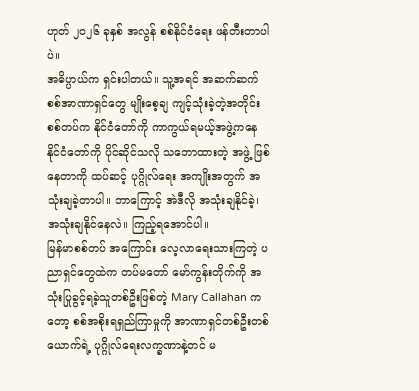ဟုတ် ၂၀၂၆ ခုနှစ် အလွန် စစ်နိုင်ငံရေး ဖန်တီးတာပါပဲ။
အဓိပ္ပာယ်က ရှင်းပါတယ်။ သူ့အရင် အဆက်ဆက် စစ်အာဏာရှင်တွေ မျိုးစေ့ချ ကျင့်သုံးခဲ့တဲ့အတိုင်း စစ်တပ်က နိုင်ငံတော်ကို ကာကွယ်ရမယ့်အဖွဲ့ကနေ နိုင်ငံတော်ကို ပိုင်ဆိုင်သလို သဘောထားတဲ့ အဖွဲ့ ဖြစ်နေတာကို ထပ်ဆင့် ပုဂ္ဂိုလ်ရေး အကျိုးအတွက် အသုံးချခဲ့တာပါ။ ဘာကြောင့် အဲဒီလို အသုံးချနိုင်ခဲ့၊ အသုံးချနိုင်နေလဲ။ ကြည့်ရအောင်ပါ။
မြန်မာစစ်တပ် အကြောင်း လေ့လာရေးသားကြတဲ့ ပညာရှင်တွေထဲက တပ်မတော် မော်ကွန်းတိုက်ကို အသုံးပြုခွင့်ရခဲ့သူတစ်ဦးဖြစ်တဲ့ Mary Callahan ကတော့ စစ်အစိုးရရှည်ကြာမှုကို အာဏာရှင်တစ်ဦးတစ်ယောက်ရဲ့ ပုဂ္ဂိုလ်ရေးလက္ခဏာနဲ့တင် မ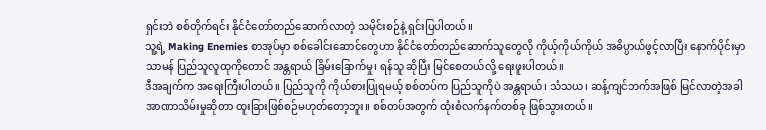ရှင်းဘဲ စစ်တိုက်ရင်း နိုင်ငံတော်တည်ဆောက်လာတဲ့ သမိုင်းစဉ်နဲ့ ရှင်းပြပါတယ်။
သူ့ရဲ့ Making Enemies စာအုပ်မှာ စစ်ခေါင်းဆောင်တွေဟာ နိုင်ငံတော်တည်ဆောက်သူတွေလို ကိုယ့်ကိုယ်ကိုယ် အဓိပ္ပာယ်ဖွင့်လာပြီး နောက်ပိုင်းမှာ သာမန် ပြည်သူလူထုကိုတောင် အန္တရာယ် ခြိမ်းခြောက်မှု၊ ရန်သူ ဆိုပြီး မြင်စေတယ်လို့ ရေးဖူးပါတယ်။
ဒီအချက်က အရေးကြီးပါတယ်။ ပြည်သူကို ကိုယ်စားပြုရမယ့် စစ်တပ်က ပြည်သူကိုပဲ အန္တရာယ်၊ သံသယ၊ ဆန့်ကျင်ဘက်အဖြစ် မြင်လာတဲ့အခါ အာဏာသိမ်းမှုဆိုတာ ထူးခြားဖြစ်စဉ်မဟုတ်တော့ဘူး။ စစ်တပ်အတွက် ထုံးစံလက်နက်တစ်ခု ဖြစ်သွားတယ်။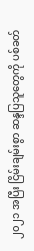၂၀၂၁ အပြီး ငြိမ်းချမ်းစွာ ဆန္ဒပြသူတွေကို ပစ်ခတ်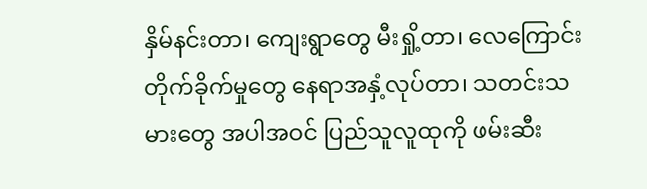နှိမ်နင်းတာ၊ ကျေးရွာတွေ မီးရှို့တာ၊ လေကြောင်းတိုက်ခိုက်မှုတွေ နေရာအနှံ့လုပ်တာ၊ သတင်းသမားတွေ အပါအဝင် ပြည်သူလူထုကို ဖမ်းဆီး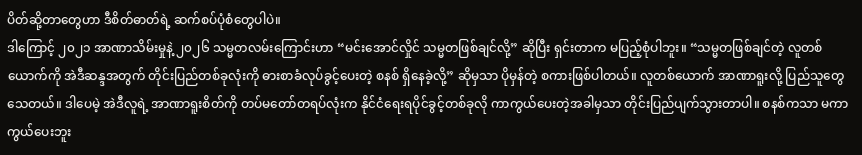ပိတ်ဆို့တာတွေဟာ ဒီစိတ်ဓာတ်ရဲ့ ဆက်စပ်ပုံစံတွေပါပဲ။
ဒါကြောင့် ၂၀၂၁ အာဏာသိမ်းမှုနဲ့ ၂၀၂၆ သမ္မတလမ်းကြောင်းဟာ “မင်းအောင်လှိုင် သမ္မတဖြစ်ချင်လို့” ဆိုပြီး ရှင်းတာက မပြည့်စုံပါဘူး။ “သမ္မတဖြစ်ချင်တဲ့ လူတစ်ယောက်ကို အဲဒီဆန္ဒအတွက် တိုင်းပြည်တစ်ခုလုံးကို ဓားစာခံလုပ်ခွင့်ပေးတဲ့ စနစ် ရှိနေခဲ့လို့” ဆိုမှသာ ပိုမှန်တဲ့ စကားဖြစ်ပါတယ်။ လူတစ်ယောက် အာဏာရူးလို့ ပြည်သူတွေ သေတယ်။ ဒါပေမဲ့ အဲဒီလူရဲ့ အာဏာရူးစိတ်ကို တပ်မတော်တရပ်လုံးက နိုင်ငံရေးရပိုင်ခွင့်တစ်ခုလို ကာကွယ်ပေးတဲ့အခါမှသာ တိုင်းပြည်ပျက်သွားတာပါ။ စနစ်ကသာ မကာကွယ်ပေးဘူး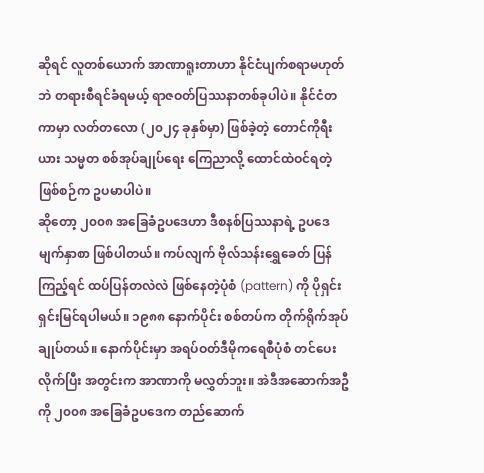ဆိုရင် လူတစ်ယောက် အာဏာရူးတာဟာ နိုင်ငံပျက်စရာမဟုတ်ဘဲ တရားစီရင်ခံရမယ့် ရာဇဝတ်ပြဿနာတစ်ခုပါပဲ။ နိုင်ငံတကာမှာ လတ်တလော (၂၀၂၄ ခုနှစ်မှာ) ဖြစ်ခဲ့တဲ့ တောင်ကိုရီးယား သမ္မတ စစ်အုပ်ချုပ်ရေး ကြေညာလို့ ထောင်ထဲဝင်ရတဲ့ ဖြစ်စဉ်က ဥပမာပါပဲ။
ဆိုတော့ ၂၀၀၈ အခြေခံဥပဒေဟာ ဒီစနစ်ပြဿနာရဲ့ ဥပဒေ မျက်နှာစာ ဖြစ်ပါတယ်။ ကပ်လျက် ဗိုလ်သန်းရွှေခေတ် ပြန်ကြည့်ရင် ထပ်ပြန်တလဲလဲ ဖြစ်နေတဲ့ပုံစံ (pattern) ကို ပိုရှင်းရှင်းမြင်ရပါမယ်။ ၁၉၈၈ နောက်ပိုင်း စစ်တပ်က တိုက်ရိုက်အုပ်ချုပ်တယ်။ နောက်ပိုင်းမှာ အရပ်ဝတ်ဒီမိုကရေစီပုံစံ တင်ပေးလိုက်ပြီး အတွင်းက အာဏာကို မလွှတ်ဘူး။ အဲဒီအဆောက်အဦကို ၂၀၀၈ အခြေခံဥပဒေက တည်ဆောက်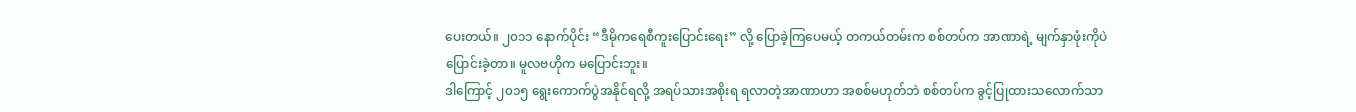ပေးတယ်။ ၂၀၁၁ နောက်ပိုင်း “ဒီမိုကရေစီကူးပြောင်းရေး” လို့ ပြောခဲ့ကြပေမယ့် တကယ်တမ်းက စစ်တပ်က အာဏာရဲ့ မျက်နှာဖုံးကိုပဲ ပြောင်းခဲ့တာ။ မူလဗဟိုက မပြောင်းဘူး။
ဒါကြောင့် ၂၀၁၅ ရွေးကောက်ပွဲအနိုင်ရလို့ အရပ်သားအစိုးရ ရလာတဲ့အာဏာဟာ အစစ်မဟုတ်ဘဲ စစ်တပ်က ခွင့်ပြုထားသလောက်သာ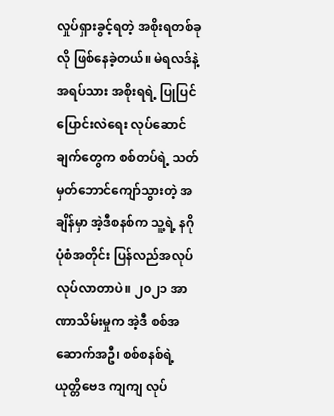လှုပ်ရှားခွင့်ရတဲ့ အစိုးရတစ်ခုလို ဖြစ်နေခဲ့တယ်။ မဲရလဒ်နဲ့ အရပ်သား အစိုးရရဲ့ ပြုပြင်ပြောင်းလဲရေး လုပ်ဆောင်ချက်တွေက စစ်တပ်ရဲ့ သတ်မှတ်ဘောင်ကျော်သွားတဲ့ အချိန်မှာ အဲ့ဒီစနစ်က သူ့ရဲ့ နဂိုပုံစံအတိုင်း ပြန်လည်အလုပ်လုပ်လာတာပဲ။ ၂၀၂၁ အာဏာသိမ်းမှုက အဲ့ဒီ စစ်အဆောက်အဦ၊ စစ်စနစ်ရဲ့ ယုတ္တိဗေဒ ကျကျ လုပ်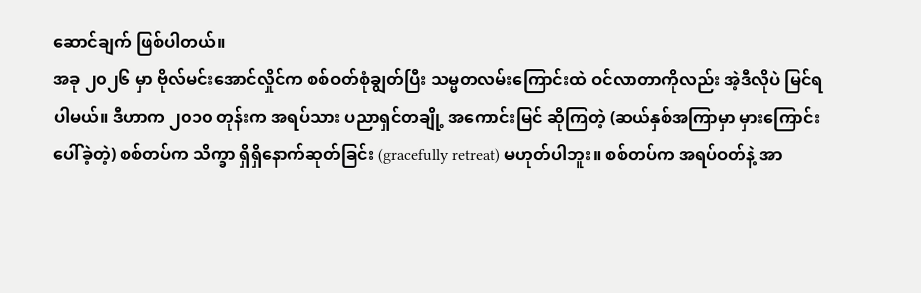ဆောင်ချက် ဖြစ်ပါတယ်။
အခု ၂၀၂၆ မှာ ဗိုလ်မင်းအောင်လှိုင်က စစ်ဝတ်စုံချွတ်ပြီး သမ္မတလမ်းကြောင်းထဲ ဝင်လာတာကိုလည်း အဲ့ဒီလိုပဲ မြင်ရပါမယ်။ ဒီဟာက ၂၀၁၀ တုန်းက အရပ်သား ပညာရှင်တချို့ အကောင်းမြင် ဆိုကြတဲ့ (ဆယ်နှစ်အကြာမှာ မှားကြောင်း ပေါ်ခဲ့တဲ့) စစ်တပ်က သိက္ခာ ရှိရှိနောက်ဆုတ်ခြင်း (gracefully retreat) မဟုတ်ပါဘူး။ စစ်တပ်က အရပ်ဝတ်နဲ့ အာ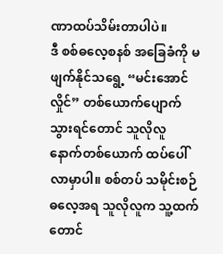ဏာထပ်သိမ်းတာပါပဲ။
ဒီ စစ်ဓလေ့စနစ် အခြေခံကို မဖျက်နိုင်သရွေ့ “မင်းအောင်လှိုင်” တစ်ယောက်ပျောက်သွားရင်တောင် သူလိုလူ နောက်တစ်ယောက် ထပ်ပေါ်လာမှာပါ။ စစ်တပ် သမိုင်းစဉ် ဓလေ့အရ သူလိုလူက သူ့ထက်တောင်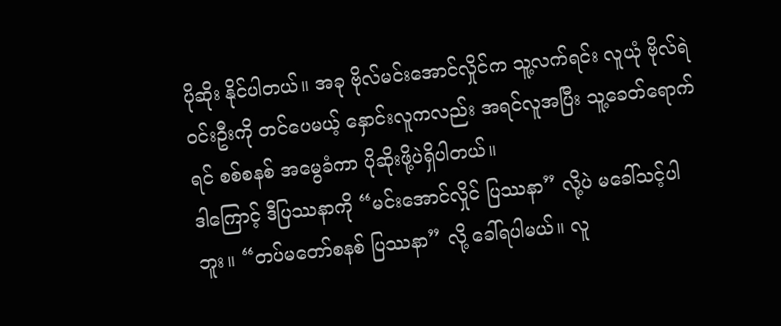ပိုဆိုး နိုင်ပါတယ်။ အခု ဗိုလ်မင်းအောင်လှိုင်က သူ့လက်ရင်း လူယုံ ဗိုလ်ရဲဝင်းဦးကို တင်ပေမယ့် နှောင်းလူကလည်း အရင်လူအပြီး သူ့ခေတ်ရောက်ရင် စစ်စနစ် အမွေခံကာ ပိုဆိုးဖို့ပဲရှိပါတယ်။
ဒါကြောင့် ဒီပြဿနာကို “မင်းအောင်လှိုင် ပြဿနာ” လို့ပဲ မခေါ်သင့်ပါဘူး။ “တပ်မတော်စနစ် ပြဿနာ” လို့ ခေါ်ရပါမယ်။ လူ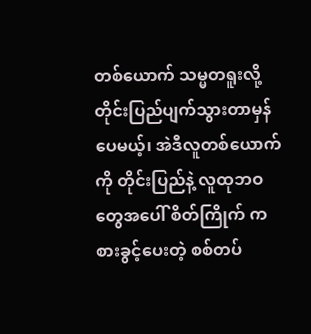တစ်ယောက် သမ္မတရူးလို့ တိုင်းပြည်ပျက်သွားတာမှန်ပေမယ့်၊ အဲဒီလူတစ်ယောက်ကို တိုင်းပြည်နဲ့ လူထုဘဝတွေအပေါ် စိတ်ကြိုက် ကစားခွင့်ပေးတဲ့ စစ်တပ်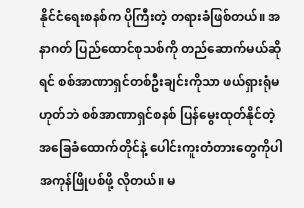နိုင်ငံရေးစနစ်က ပိုကြီးတဲ့ တရားခံဖြစ်တယ်။ အနာဂတ် ပြည်ထောင်စုသစ်ကို တည်ဆောက်မယ်ဆိုရင် စစ်အာဏာရှင်တစ်ဦးချင်းကိုသာ ဖယ်ရှားရုံမဟုတ်ဘဲ စစ်အာဏာရှင်စနစ် ပြန်မွေးထုတ်နိုင်တဲ့ အခြေခံထောက်တိုင်နဲ့ ပေါင်းကူးတံတားတွေကိုပါ အကုန်ဖြိုပစ်ဖို့ လိုတယ်။ မ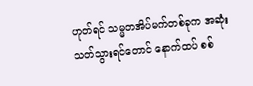ဟုတ်ရင် သမ္မတအိပ်မက်တစ်ခုက အဆုံးသတ်သွားရင်တောင် နောက်ထပ် စစ်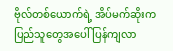ဗိုလ်တစ်ယောက်ရဲ့ အိပ်မက်ဆိုးက ပြည်သူတွေအပေါ် ပြန်ကျလာ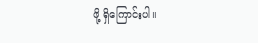ဖို့ ရှိကြောင်းပါ။